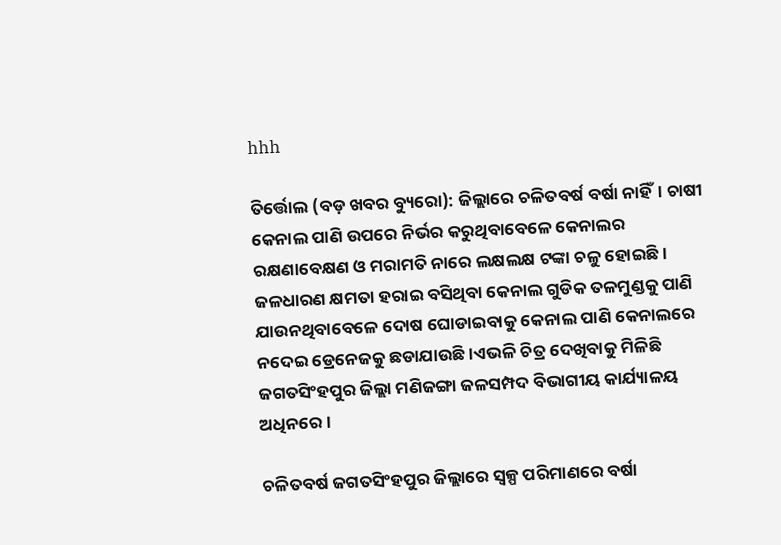hhh

ତିର୍ତ୍ତୋଲ (ବଡ଼ ଖବର ବ୍ୟୁରୋ): ଜିଲ୍ଲାରେ ଚଳିତବର୍ଷ ବର୍ଷା ନାହିଁ। ଚାଷୀ କେନାଲ ପାଣି ଉପରେ ନିର୍ଭର କରୁଥିବାବେଳେ କେନାଲର ରକ୍ଷଣାବେକ୍ଷଣ ଓ ମରାମତି ନାରେ ଲକ୍ଷଲକ୍ଷ ଟଙ୍କା ଚଳୁ ହୋଇଛି। ଜଳଧାରଣ କ୍ଷମତା ହରାଇ ବସିଥିବା କେନାଲ ଗୁଡିକ ତଳମୁଣ୍ଡକୁ ପାଣି ଯାଉନଥିବାବେଳେ ଦୋଷ ଘୋଡାଇବାକୁ କେନାଲ ପାଣି କେନାଲରେ ନଦେଇ ଡ୍ରେନେଜକୁ ଛଡାଯାଉଛି।ଏଭଳି ଚିତ୍ର ଦେଖିବାକୁ ମିଳିଛି ଜଗତସିଂହପୁର ଜିଲ୍ଲା ମଣିଜଙ୍ଗା ଜଳସମ୍ପଦ ବିଭାଗୀୟ କାର୍ଯ୍ୟାଳୟ ଅଧିନରେ।

ଚଳିତବର୍ଷ ଜଗତସିଂହପୁର ଜିଲ୍ଲାରେ ସ୍ୱଳ୍ପ ପରିମାଣରେ ବର୍ଷା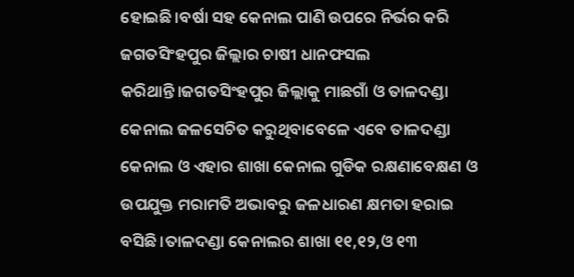ହୋଇଛି।ବର୍ଷା ସହ କେନାଲ ପାଣି ଉପରେ ନିର୍ଭର କରି ଜଗତସିଂହପୁର ଜିଲ୍ଲାର ଚାଷୀ ଧାନଫସଲ କରିଥାନ୍ତି।ଜଗତସିଂହପୁର ଜିଲ୍ଲାକୁ ମାଛଗାଁ ଓ ତାଳଦଣ୍ଡା କେନାଲ ଜଳସେଚିତ କରୁଥିବାବେଳେ ଏବେ ତାଳଦଣ୍ଡା କେନାଲ ଓ ଏହାର ଶାଖା କେନାଲ ଗୁଡିକ ରକ୍ଷଣାବେକ୍ଷଣ ଓ ଉପଯୁକ୍ତ ମରାମତି ଅଭାବରୁ ଜଳଧାରଣ କ୍ଷମତା ହରାଇ ବସିଛି।ତାଳଦଣ୍ଡା କେନାଲର ଶାଖା ୧୧,୧୨,ଓ ୧୩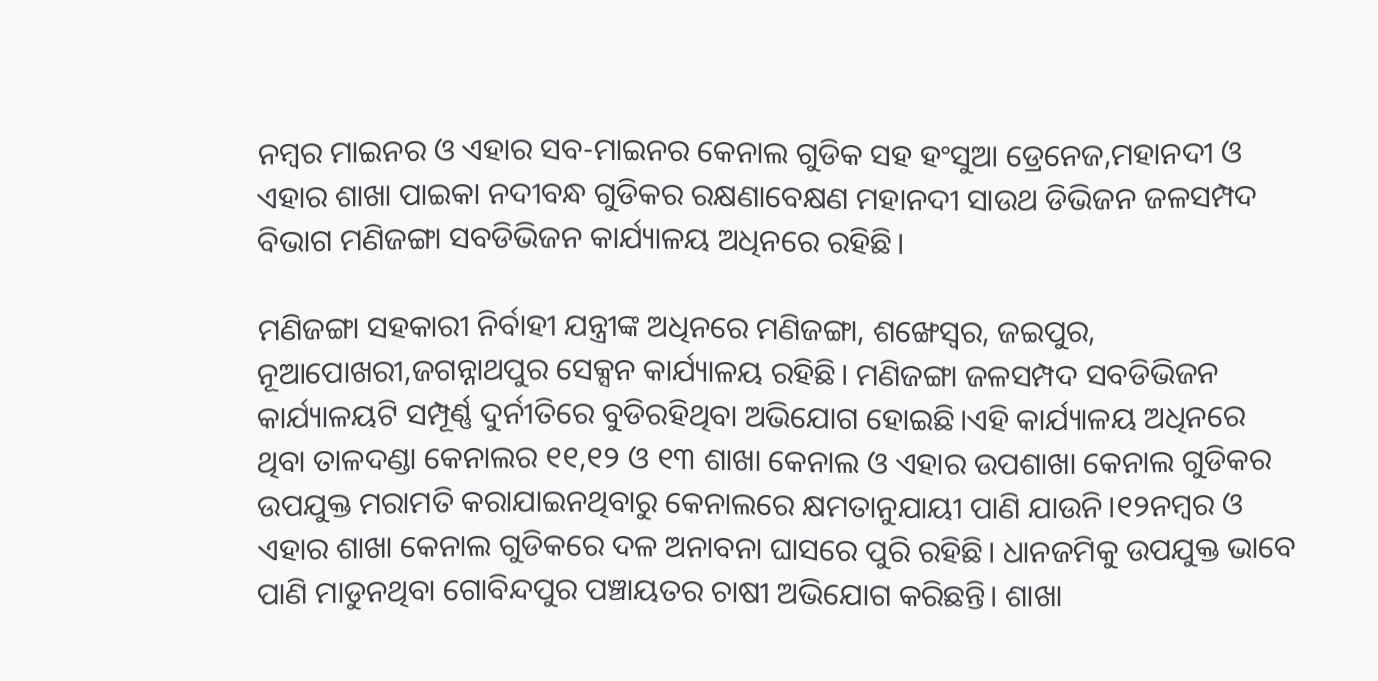ନମ୍ବର ମାଇନର ଓ ଏହାର ସବ-ମାଇନର କେନାଲ ଗୁଡିକ ସହ ହଂସୁଆ ଡ୍ରେନେଜ,ମହାନଦୀ ଓ ଏହାର ଶାଖା ପାଇକା ନଦୀବନ୍ଧ ଗୁଡିକର ରକ୍ଷଣାବେକ୍ଷଣ ମହାନଦୀ ସାଉଥ ଡିଭିଜନ ଜଳସମ୍ପଦ ବିଭାଗ ମଣିଜଙ୍ଗା ସବଡିଭିଜନ କାର୍ଯ୍ୟାଳୟ ଅଧିନରେ ରହିଛି।

ମଣିଜଙ୍ଗା ସହକାରୀ ନିର୍ବାହୀ ଯନ୍ତ୍ରୀଙ୍କ ଅଧିନରେ ମଣିଜଙ୍ଗା, ଶଙ୍ଖେସ୍ୱର, ଜଇପୁର, ନୂଆପୋଖରୀ,ଜଗନ୍ନାଥପୁର ସେକ୍ସନ କାର୍ଯ୍ୟାଳୟ ରହିଛି। ମଣିଜଙ୍ଗା ଜଳସମ୍ପଦ ସବଡିଭିଜନ କାର୍ଯ୍ୟାଳୟଟି ସମ୍ପୂର୍ଣ୍ଣ ଦୁର୍ନୀତିରେ ବୁଡିରହିଥିବା ଅଭିଯୋଗ ହୋଇଛି।ଏହି କାର୍ଯ୍ୟାଳୟ ଅଧିନରେ ଥିବା ତାଳଦଣ୍ଡା କେନାଲର ୧୧,୧୨ ଓ ୧୩ ଶାଖା କେନାଲ ଓ ଏହାର ଉପଶାଖା କେନାଲ ଗୁଡିକର ଉପଯୁକ୍ତ ମରାମତି କରାଯାଇନଥିବାରୁ କେନାଲରେ କ୍ଷମତାନୁଯାୟୀ ପାଣି ଯାଉନି।୧୨ନମ୍ବର ଓ ଏହାର ଶାଖା କେନାଲ ଗୁଡିକରେ ଦଳ ଅନାବନା ଘାସରେ ପୁରି ରହିଛି। ଧାନଜମିକୁ ଉପଯୁକ୍ତ ଭାବେ ପାଣି ମାଡୁନଥିବା ଗୋବିନ୍ଦପୁର ପଞ୍ଚାୟତର ଚାଷୀ ଅଭିଯୋଗ କରିଛନ୍ତି। ଶାଖା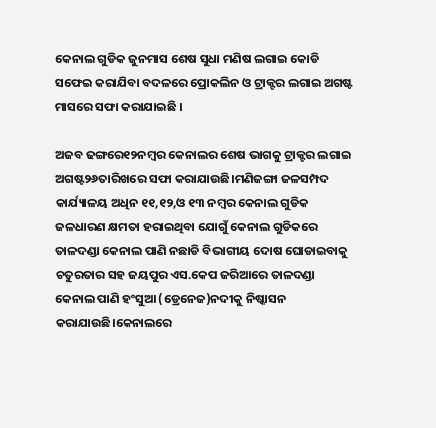କେନାଲ ଗୁଡିକ ଜୁନମାସ ଶେଷ ସୁଧା ମଣିଷ ଲଗାଇ କୋଡି ସଫେଇ କରାଯିବା ବଦଳରେ ପ୍ରୋକଲିନ ଓ ଟ୍ରାକ୍ଟର ଲଗାଇ ଅଗଷ୍ଟ ମାସରେ ସଫା କରାଯାଇଛି ।

ଅଜବ ଢଙ୍ଗରେ୧୨ନମ୍ବର କେନାଲର ଶେଷ ଭାଗକୁ ଟ୍ରାକ୍ଟର ଲଗାଇ ଅଗଷ୍ଟ୨୬ତାରିଖରେ ସଫା କରାଯାଉଛି।ମଣିଜଙ୍ଗା ଜଳସମ୍ପଦ କାର୍ଯ୍ୟାଳୟ ଅଧିନ ୧୧,୧୨,ଓ ୧୩ ନମ୍ବର କେନାଲ ଗୁଡିକ ଜଳଧାରଣ କ୍ଷମତା ହରାଇଥିବା ଯୋଗୁଁ କେନାଲ ଗୁଡିକରେ ତାଳଦଣ୍ଡା କେନାଲ ପାଣି ନଛାଡି ବିଭାଗୀୟ ଦୋଷ ଘୋଡାଇବାକୁ ଚତୁରତାର ସହ ଜୟପୁର ଏସ.କେପ ଜରିଆରେ ତାଳଦଣ୍ଡା କେନାଲ ପାଣି ହଂସୁଆ (ଡ୍ରେନେଜ)ନଦୀକୁ ନିଷ୍କାସନ କରାଯାଉଛି।କେନାଲରେ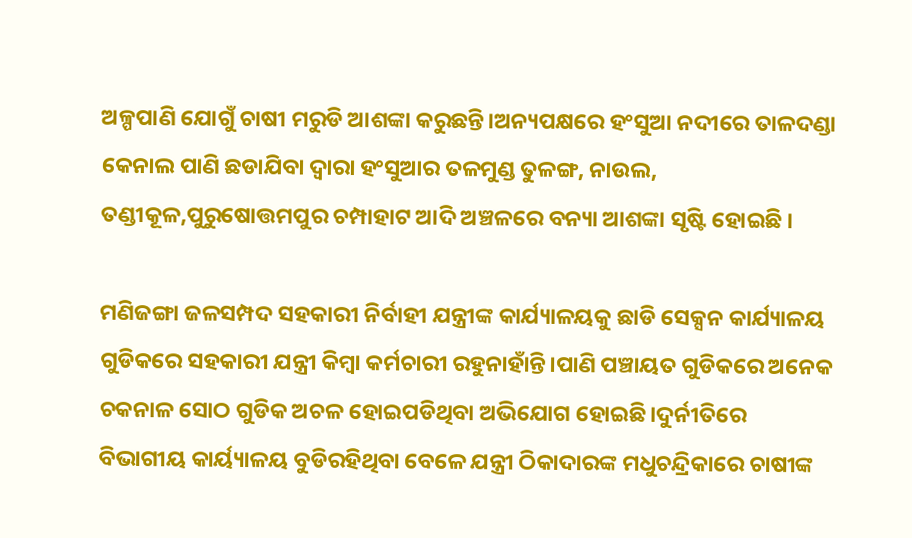ଅଳ୍ପପାଣି ଯୋଗୁଁ ଚାଷୀ ମରୁଡି ଆଶଙ୍କା କରୁଛନ୍ତି।ଅନ୍ୟପକ୍ଷରେ ହଂସୁଆ ନଦୀରେ ତାଳଦଣ୍ଡା କେନାଲ ପାଣି ଛଡାଯିବା ଦ୍ୱାରା ହଂସୁଆର ତଳମୁଣ୍ଡ ତୁଳଙ୍ଗ, ନାଉଲ, ତଣ୍ଡୀକୂଳ,ପୁରୁଷୋତ୍ତମପୁର ଚମ୍ପାହାଟ ଆଦି ଅଞ୍ଚଳରେ ବନ୍ୟା ଆଶଙ୍କା ସୃଷ୍ଟି ହୋଇଛି ।

ମଣିଜଙ୍ଗା ଜଳସମ୍ପଦ ସହକାରୀ ନିର୍ବାହୀ ଯନ୍ତ୍ରୀଙ୍କ କାର୍ଯ୍ୟାଳୟକୁ ଛାଡି ସେକ୍ସନ କାର୍ଯ୍ୟାଳୟ ଗୁଡିକରେ ସହକାରୀ ଯନ୍ତ୍ରୀ କିମ୍ବା କର୍ମଚାରୀ ରହୁନାହାଁନ୍ତି।ପାଣି ପଞ୍ଚାୟତ ଗୁଡିକରେ ଅନେକ ଚକନାଳ ସୋଠ ଗୁଡିକ ଅଚଳ ହୋଇପଡିଥିବା ଅଭିଯୋଗ ହୋଇଛି।ଦୁର୍ନୀତିରେ ବିଭାଗୀୟ କାର୍ୟ୍ୟାଳୟ ବୁଡିରହିଥିବା ବେଳେ ଯନ୍ତ୍ରୀ ଠିକାଦାରଙ୍କ ମଧୁଚନ୍ଦ୍ରିକାରେ ଚାଷୀଙ୍କ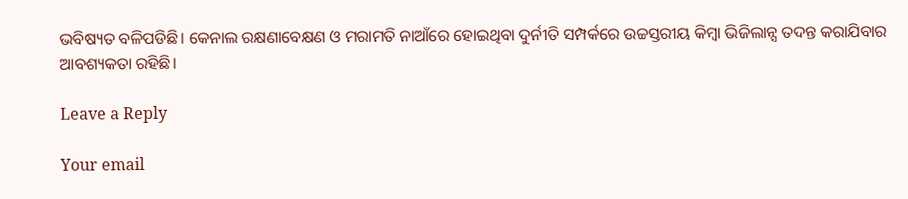ଭବିଷ୍ୟତ ବଳିପଡିଛି। କେନାଲ ରକ୍ଷଣାବେକ୍ଷଣ ଓ ମରାମତି ନାଆଁରେ ହୋଇଥିବା ଦୁର୍ନୀତି ସମ୍ପର୍କରେ ଉଚ୍ଚସ୍ତରୀୟ କିମ୍ବା ଭିଜିଲାନ୍ସ ତଦନ୍ତ କରାଯିବାର ଆବଶ୍ୟକତା ରହିଛି।

Leave a Reply

Your email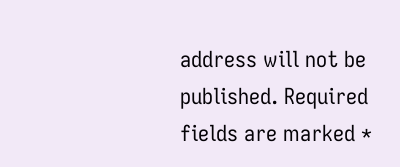address will not be published. Required fields are marked *